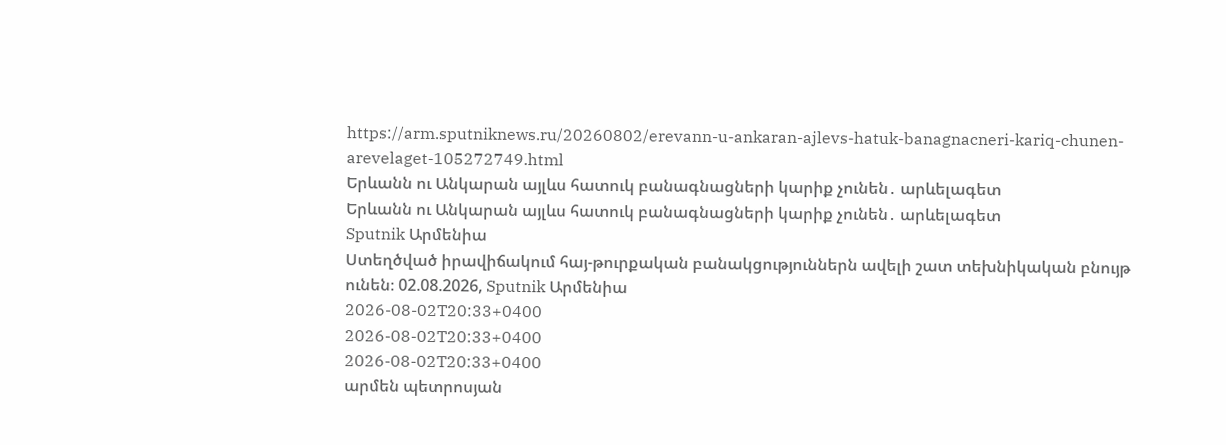https://arm.sputniknews.ru/20260802/erevann-u-ankaran-ajlevs-hatuk-banagnacneri-kariq-chunen-arevelaget-105272749.html
Երևանն ու Անկարան այլևս հատուկ բանագնացների կարիք չունեն․ արևելագետ
Երևանն ու Անկարան այլևս հատուկ բանագնացների կարիք չունեն․ արևելագետ
Sputnik Արմենիա
Ստեղծված իրավիճակում հայ-թուրքական բանակցություններն ավելի շատ տեխնիկական բնույթ ունեն։ 02.08.2026, Sputnik Արմենիա
2026-08-02T20:33+0400
2026-08-02T20:33+0400
2026-08-02T20:33+0400
արմեն պետրոսյան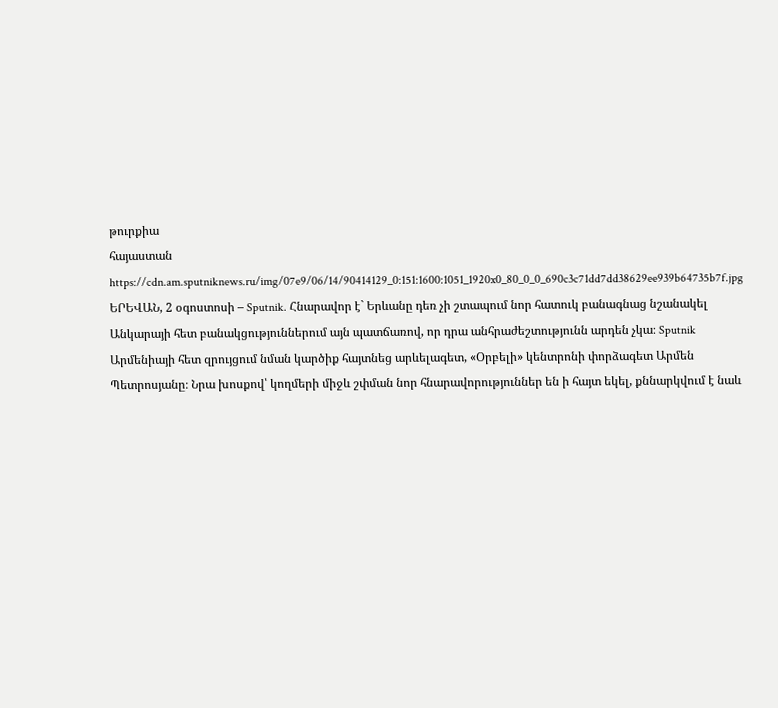թուրքիա
հայաստան
https://cdn.am.sputniknews.ru/img/07e9/06/14/90414129_0:151:1600:1051_1920x0_80_0_0_690c3c71dd7dd38629ee939b64735b7f.jpg
ԵՐԵՎԱՆ, 2 օգոստոսի – Sputnik. Հնարավոր է` Երևանը դեռ չի շտապում նոր հատուկ բանագնաց նշանակել Անկարայի հետ բանակցություններում այն պատճառով, որ դրա անհրաժեշտությունն արդեն չկա։ Sputnik Արմենիայի հետ զրույցում նման կարծիք հայտնեց արևելագետ, «Օրբելի» կենտրոնի փորձագետ Արմեն Պետրոսյանը։ Նրա խոսքով՝ կողմերի միջև շփման նոր հնարավորություններ են ի հայտ եկել, քննարկվում է նաև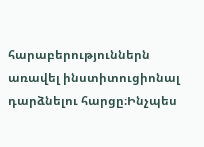հարաբերություններն առավել ինստիտուցիոնալ դարձնելու հարցը։Ինչպես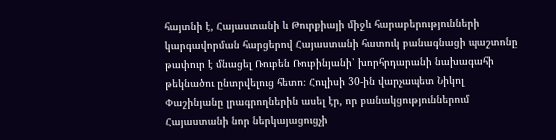հայտնի է, Հայաստանի և Թուրքիայի միջև հարաբերությունների կարգավորման հարցերով Հայաստանի հատուկ բանագնացի պաշտոնը թափուր է մնացել Ռուբեն Ռուբինյանի՝ խորհրդարանի նախագահի թեկնածու ընտրվելուց հետո։ Հուլիսի 30-ին վարչապետ Նիկոլ Փաշինյանը լրագրողներին ասել էր, որ բանակցություններում Հայաստանի նոր ներկայացուցչի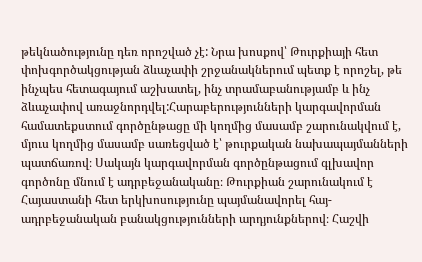թեկնածությունը դեռ որոշված չէ: Նրա խոսքով՝ Թուրքիայի հետ փոխգործակցության ձևաչափի շրջանակներում պետք է որոշել, թե ինչպես հետագայում աշխատել, ինչ տրամաբանությամբ և ինչ ձևաչափով առաջնորդվել:Հարաբերությունների կարգավորման համատեքստում գործընթացը մի կողմից մասամբ շարունակվում է, մյուս կողմից մասամբ սառեցված է՝ թուրքական նախապայմանների պատճառով։ Սակայն կարգավորման գործընթացում գլխավոր գործոնը մնում է ադրբեջանականը։ Թուրքիան շարունակում է Հայաստանի հետ երկխոսությունը պայմանավորել հայ-ադրբեջանական բանակցությունների արդյունքներով։ Հաշվի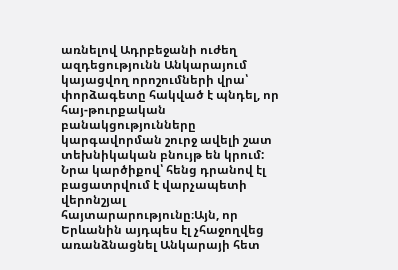առնելով Ադրբեջանի ուժեղ ազդեցությունն Անկարայում կայացվող որոշումների վրա՝ փորձագետը հակված է պնդել, որ հայ-թուրքական բանակցությունները կարգավորման շուրջ ավելի շատ տեխնիկական բնույթ են կրում: Նրա կարծիքով՝ հենց դրանով էլ բացատրվում է վարչապետի վերոնշյալ հայտարարությունը։Այն, որ Երևանին այդպես էլ չհաջողվեց առանձնացնել Անկարայի հետ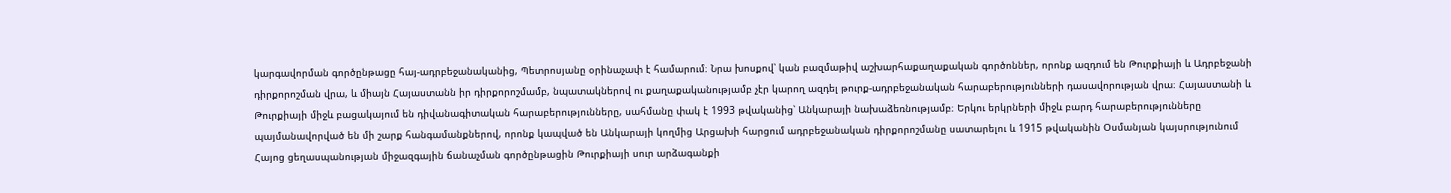կարգավորման գործընթացը հայ-ադրբեջանականից, Պետրոսյանը օրինաչափ է համարում։ Նրա խոսքով՝ կան բազմաթիվ աշխարհաքաղաքական գործոններ, որոնք ազդում են Թուրքիայի և Ադրբեջանի դիրքորոշման վրա, և միայն Հայաստանն իր դիրքորոշմամբ, նպատակներով ու քաղաքականությամբ չէր կարող ազդել թուրք-ադրբեջանական հարաբերությունների դասավորության վրա։ Հայաստանի և Թուրքիայի միջև բացակայում են դիվանագիտական հարաբերությունները, սահմանը փակ է 1993 թվականից՝ Անկարայի նախաձեռնությամբ։ Երկու երկրների միջև բարդ հարաբերությունները պայմանավորված են մի շարք հանգամանքներով, որոնք կապված են Անկարայի կողմից Արցախի հարցում ադրբեջանական դիրքորոշմանը սատարելու և 1915 թվականին Օսմանյան կայսրությունում Հայոց ցեղասպանության միջազգային ճանաչման գործընթացին Թուրքիայի սուր արձագանքի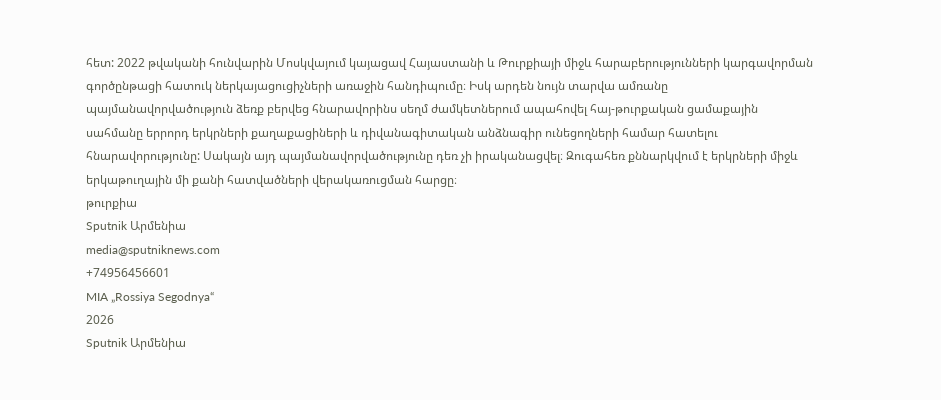հետ: 2022 թվականի հունվարին Մոսկվայում կայացավ Հայաստանի և Թուրքիայի միջև հարաբերությունների կարգավորման գործընթացի հատուկ ներկայացուցիչների առաջին հանդիպումը։ Իսկ արդեն նույն տարվա ամռանը պայմանավորվածություն ձեռք բերվեց հնարավորինս սեղմ ժամկետներում ապահովել հայ-թուրքական ցամաքային սահմանը երրորդ երկրների քաղաքացիների և դիվանագիտական անձնագիր ունեցողների համար հատելու հնարավորությունը: Սակայն այդ պայմանավորվածությունը դեռ չի իրականացվել։ Զուգահեռ քննարկվում է երկրների միջև երկաթուղային մի քանի հատվածների վերակառուցման հարցը։
թուրքիա
Sputnik Արմենիա
media@sputniknews.com
+74956456601
MIA „Rossiya Segodnya“
2026
Sputnik Արմենիա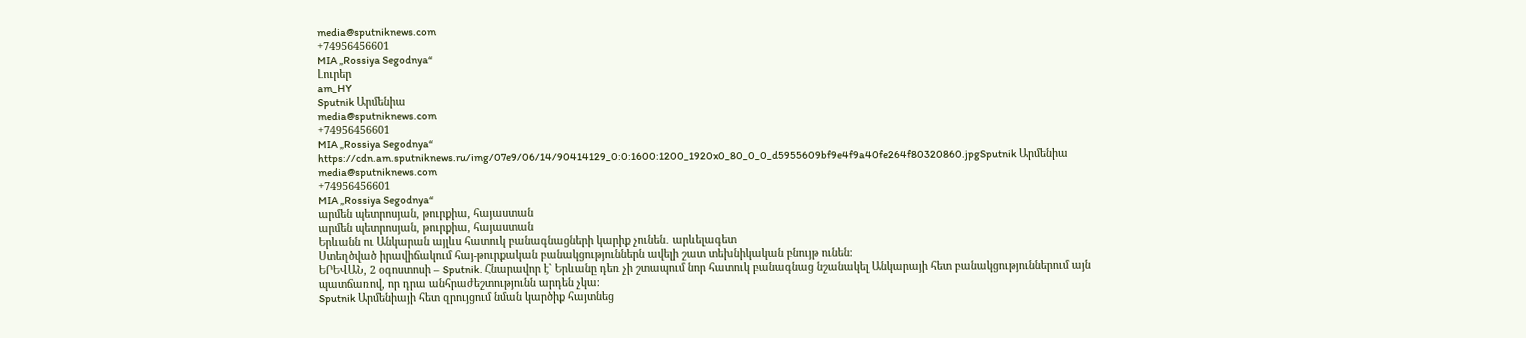media@sputniknews.com
+74956456601
MIA „Rossiya Segodnya“
Լուրեր
am_HY
Sputnik Արմենիա
media@sputniknews.com
+74956456601
MIA „Rossiya Segodnya“
https://cdn.am.sputniknews.ru/img/07e9/06/14/90414129_0:0:1600:1200_1920x0_80_0_0_d5955609bf9e4f9a40fe264f80320860.jpgSputnik Արմենիա
media@sputniknews.com
+74956456601
MIA „Rossiya Segodnya“
արմեն պետրոսյան, թուրքիա, հայաստան
արմեն պետրոսյան, թուրքիա, հայաստան
Երևանն ու Անկարան այլևս հատուկ բանագնացների կարիք չունեն․ արևելագետ
Ստեղծված իրավիճակում հայ-թուրքական բանակցություններն ավելի շատ տեխնիկական բնույթ ունեն։
ԵՐԵՎԱՆ, 2 օգոստոսի – Sputnik. Հնարավոր է` Երևանը դեռ չի շտապում նոր հատուկ բանագնաց նշանակել Անկարայի հետ բանակցություններում այն պատճառով, որ դրա անհրաժեշտությունն արդեն չկա։
Sputnik Արմենիայի հետ զրույցում նման կարծիք հայտնեց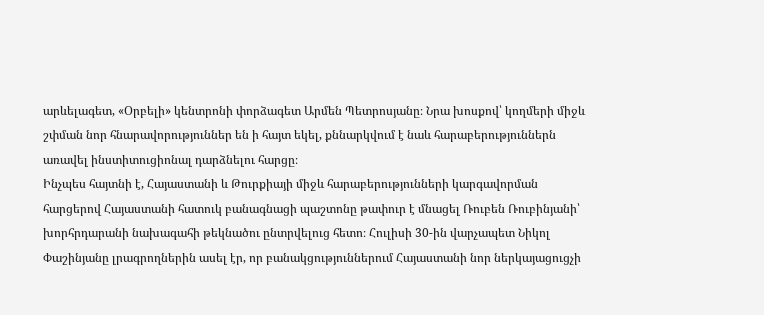արևելագետ, «Օրբելի» կենտրոնի փորձագետ Արմեն Պետրոսյանը։ Նրա խոսքով՝ կողմերի միջև շփման նոր հնարավորություններ են ի հայտ եկել, քննարկվում է նաև հարաբերություններն առավել ինստիտուցիոնալ դարձնելու հարցը։
Ինչպես հայտնի է, Հայաստանի և Թուրքիայի միջև հարաբերությունների կարգավորման հարցերով Հայաստանի հատուկ բանագնացի պաշտոնը թափուր է մնացել Ռուբեն Ռուբինյանի՝ խորհրդարանի նախագահի թեկնածու ընտրվելուց հետո։ Հուլիսի 30-ին վարչապետ Նիկոլ Փաշինյանը լրագրողներին ասել էր, որ բանակցություններում Հայաստանի նոր ներկայացուցչի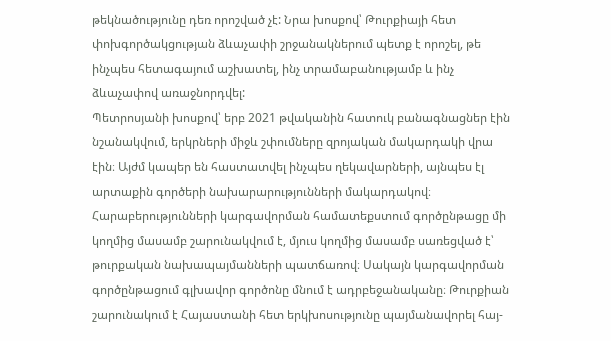թեկնածությունը դեռ որոշված չէ: Նրա խոսքով՝ Թուրքիայի հետ փոխգործակցության ձևաչափի շրջանակներում պետք է որոշել, թե ինչպես հետագայում աշխատել, ինչ տրամաբանությամբ և ինչ ձևաչափով առաջնորդվել:
Պետրոսյանի խոսքով՝ երբ 2021 թվականին հատուկ բանագնացներ էին նշանակվում, երկրների միջև շփումները զրոյական մակարդակի վրա էին։ Այժմ կապեր են հաստատվել ինչպես ղեկավարների, այնպես էլ արտաքին գործերի նախարարությունների մակարդակով։
Հարաբերությունների կարգավորման համատեքստում գործընթացը մի կողմից մասամբ շարունակվում է, մյուս կողմից մասամբ սառեցված է՝ թուրքական նախապայմանների պատճառով։ Սակայն կարգավորման գործընթացում գլխավոր գործոնը մնում է ադրբեջանականը։ Թուրքիան շարունակում է Հայաստանի հետ երկխոսությունը պայմանավորել հայ-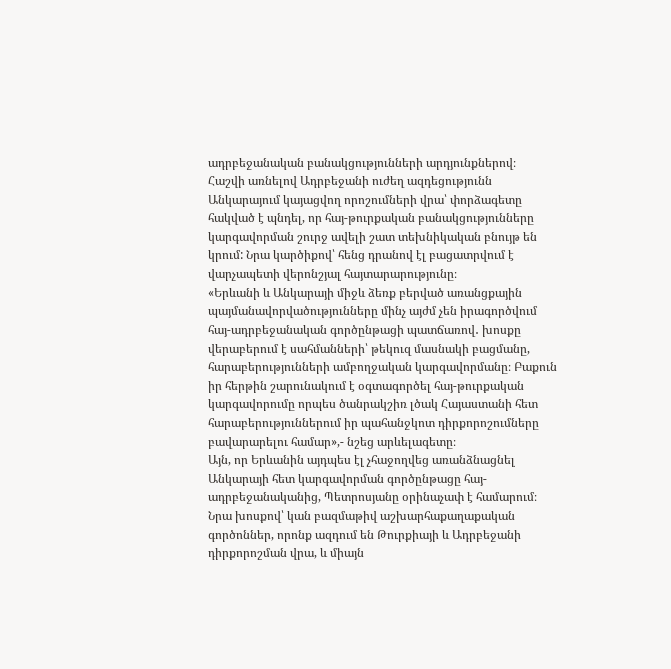ադրբեջանական բանակցությունների արդյունքներով։
Հաշվի առնելով Ադրբեջանի ուժեղ ազդեցությունն Անկարայում կայացվող որոշումների վրա՝ փորձագետը հակված է պնդել, որ հայ-թուրքական բանակցությունները կարգավորման շուրջ ավելի շատ տեխնիկական բնույթ են կրում: Նրա կարծիքով՝ հենց դրանով էլ բացատրվում է վարչապետի վերոնշյալ հայտարարությունը։
«Երևանի և Անկարայի միջև ձեռք բերված առանցքային պայմանավորվածությունները մինչ այժմ չեն իրագործվում հայ-ադրբեջանական գործընթացի պատճառով․ խոսքը վերաբերում է սահմանների՝ թեկուզ մասնակի բացմանը, հարաբերությունների ամբողջական կարգավորմանը։ Բաքուն իր հերթին շարունակում է օգտագործել հայ-թուրքական կարգավորումը որպես ծանրակշիռ լծակ Հայաստանի հետ հարաբերություններում իր պահանջկոտ դիրքորոշումները բավարարելու համար»,- նշեց արևելագետը։
Այն, որ Երևանին այդպես էլ չհաջողվեց առանձնացնել Անկարայի հետ կարգավորման գործընթացը հայ-ադրբեջանականից, Պետրոսյանը օրինաչափ է համարում։ Նրա խոսքով՝ կան բազմաթիվ աշխարհաքաղաքական գործոններ, որոնք ազդում են Թուրքիայի և Ադրբեջանի դիրքորոշման վրա, և միայն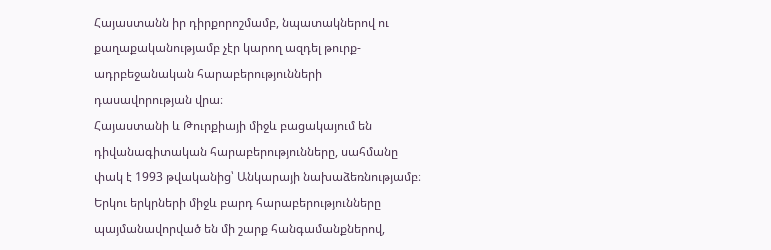Հայաստանն իր դիրքորոշմամբ, նպատակներով ու քաղաքականությամբ չէր կարող ազդել թուրք-ադրբեջանական հարաբերությունների դասավորության վրա։
Հայաստանի և Թուրքիայի միջև բացակայում են դիվանագիտական հարաբերությունները, սահմանը փակ է 1993 թվականից՝ Անկարայի նախաձեռնությամբ։ Երկու երկրների միջև բարդ հարաբերությունները պայմանավորված են մի շարք հանգամանքներով,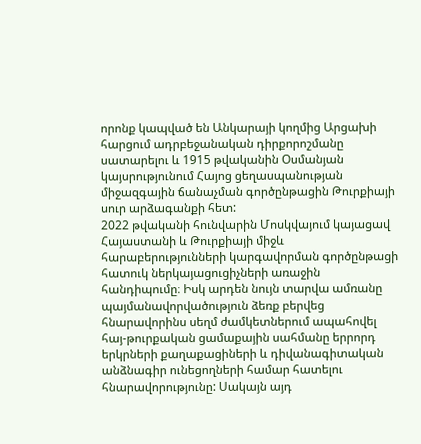որոնք կապված են Անկարայի կողմից Արցախի հարցում ադրբեջանական դիրքորոշմանը սատարելու և 1915 թվականին Օսմանյան կայսրությունում Հայոց ցեղասպանության միջազգային ճանաչման գործընթացին Թուրքիայի սուր արձագանքի հետ:
2022 թվականի հունվարին Մոսկվայում կայացավ Հայաստանի և Թուրքիայի միջև հարաբերությունների կարգավորման գործընթացի հատուկ ներկայացուցիչների առաջին հանդիպումը։ Իսկ արդեն նույն տարվա ամռանը պայմանավորվածություն ձեռք բերվեց հնարավորինս սեղմ ժամկետներում ապահովել հայ-թուրքական ցամաքային սահմանը երրորդ երկրների քաղաքացիների և դիվանագիտական անձնագիր ունեցողների համար հատելու հնարավորությունը: Սակայն այդ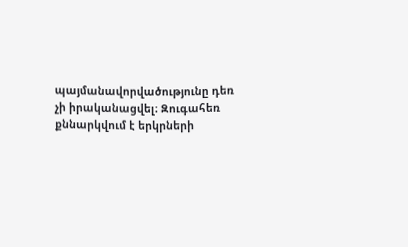պայմանավորվածությունը դեռ չի իրականացվել։ Զուգահեռ քննարկվում է երկրների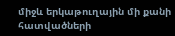միջև երկաթուղային մի քանի հատվածների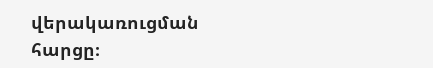վերակառուցման հարցը։